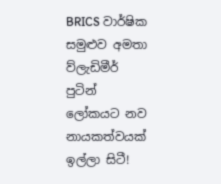BRICS වාර්ෂික සමුළුව අමතා ව්ලැඩිමීර් පුටින් ලෝකයට නව නායකත්වයක් ඉල්ලා සිටී!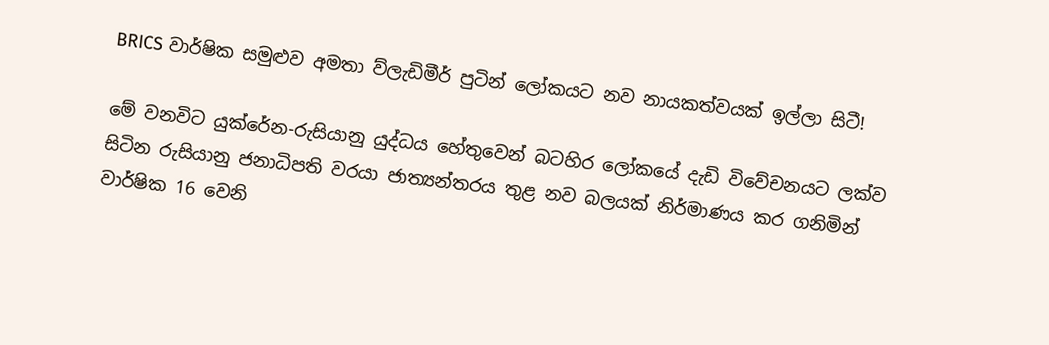BRICS වාර්ෂික සමුළුව අමතා ව්ලැඩිමීර් පුටින් ලෝකයට නව නායකත්වයක් ඉල්ලා සිටී!

මේ වනවිට යුක්රේන-රුසියානු යුද්ධය හේතුවෙන් බටහිර ලෝකයේ දැඩි විවේචනයට ලක්ව සිටින රුසියානු ජනාධිපති වරයා ජාත්‍යන්තරය තුළ නව බලයක් නිර්මාණය කර ගනිමින් වාර්ෂික 16 වෙනි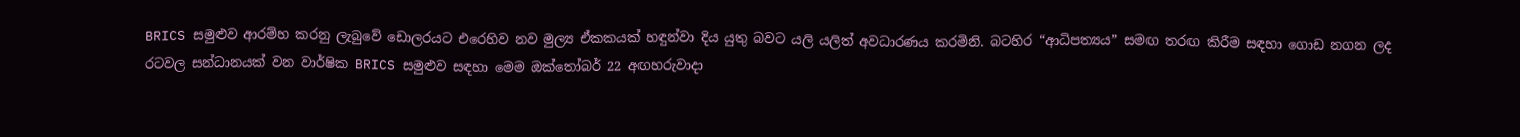BRICS සමුළුව ආරම්හ කරනු ලැබුවේ ඩොලරයට එරෙහිව නව මුල්‍ය ඒකකයක් හඳුන්වා දිය යුතු බවට යලි යලිත් අවධාරණය කරමිනි. බටහිර “ආධිපත්‍යය” සමඟ තරඟ කිරීම සඳහා ගොඩ නගන ලද රටවල සන්ධානයක් වන වාර්ෂික BRICS සමුළුව සඳහා මෙම ඔක්තෝබර් 22 අඟහරුවාදා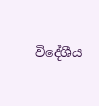විදේශීය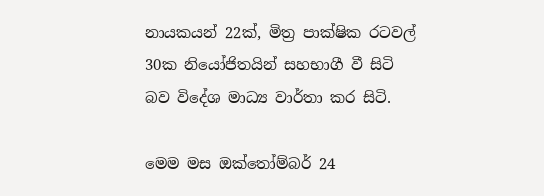නායකයන් 22ක්, මිත්‍ර පාක්ෂික රටවල් 30ක නියෝජිතයින් සහභාගී වී සිටි බව විදේශ මාධ්‍ය වාර්තා කර සිටි.

මෙම මස ඔක්තෝම්බර් 24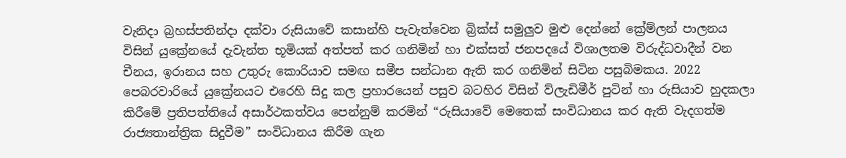වැනිදා බ්‍රහස්පතින්දා දක්වා රුසියාවේ කසාන්හි පැවැත්වෙන බ්‍රික්ස් සමුලුව මුළු දෙන්නේ ක්‍රේම්ලන් පාලනය විසින් යුක්‍රේනයේ දැවැන්ත භූමියක් අත්පත් කර ගනිමින් හා එක්සත් ජනපදයේ විශාලතම විරුද්ධවාදීන් වන චීනය, ඉරානය සහ උතුරු කොරියාව සමඟ සමීප සන්ධාන ඇති කර ගනිමින් සිටින පසුබිමකය. 2022 පෙබරවාරියේ යුක්‍රේනයට එරෙහි සිදු කල ප්‍රහාරයෙන් පසුව බටහිර විසින් ව්ලැඩිමීර් පුටින් හා රුසියාව හුදකලා කිරීමේ ප්‍රතිපත්තියේ අසාර්ථකත්වය පෙන්නුම් කරමින් “රුසියාවේ මෙතෙක් සංවිධානය කර ඇති වැදගත්ම රාජ්‍යතාන්ත්‍රික සිදුවීම” සංවිධානය කිරීම ගැන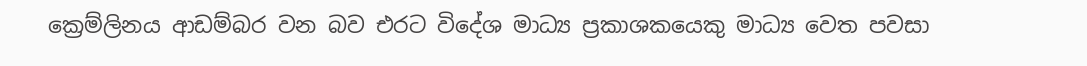ක්‍රෙම්ලිනය ආඩම්බර වන බව එරට විදේශ මාධ්‍ය ප්‍රකාශකයෙකු මාධ්‍ය වෙත පවසා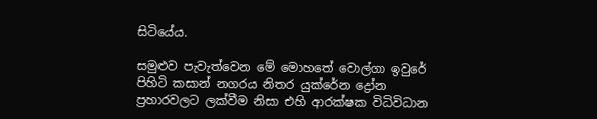සිටියේය.

සමුළුව පැවැත්වෙන මේ මොහතේ වොල්ගා ඉවුරේ පිහිටි කසාන් නගරය නිතර යුක්රේන ද්‍රෝන ප්‍රහාරවලට ලක්වීම නිසා එහි ආරක්ෂක විධිවිධාන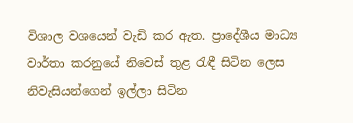විශාල වශයෙන් වැඩි කර ඇත. ප්‍රාදේශීය මාධ්‍ය වාර්තා කරනුයේ නිවෙස් තුළ රැඳී සිටින ලෙස නිවැසියන්ගෙන් ඉල්ලා සිටින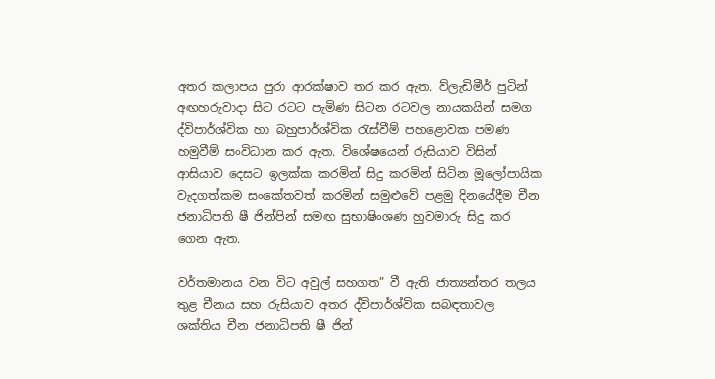අතර කලාපය පුරා ආරක්ෂාව තර කර ඇත. ව්ලැඩිමීර් පුටින් අඟහරුවාදා සිට රටට පැමිණ සිටන රටවල නායකයින් සමග ද්විපාර්ශ්වික හා බහුපාර්ශ්වික රැස්වීම් පහළොවක පමණ හමුවීම් සංවිධාන කර ඇත. විශේෂයෙන් රුසියාව විසින් ආසියාව දෙසට ඉලක්ක කරමින් සිදු කරමින් සිටින මූලෝපායික වැදගත්කම සංකේතවත් කරමින් සමුළුවේ පළමු දිනයේදීම චීන ජනාධිපති ෂී ජින්පින් සමඟ සුභාෂිංශණ හුවමාරු සිදු කර ගෙන ඇත.

වර්තමානය වන විට අවුල් සහගත” වී ඇති ජාත්‍යන්තර තලය තුළ චීනය සහ රුසියාව අතර ද්විපාර්ශ්වික සබඳතාවල ශක්තිය චීන ජනාධිපති ෂී ජින්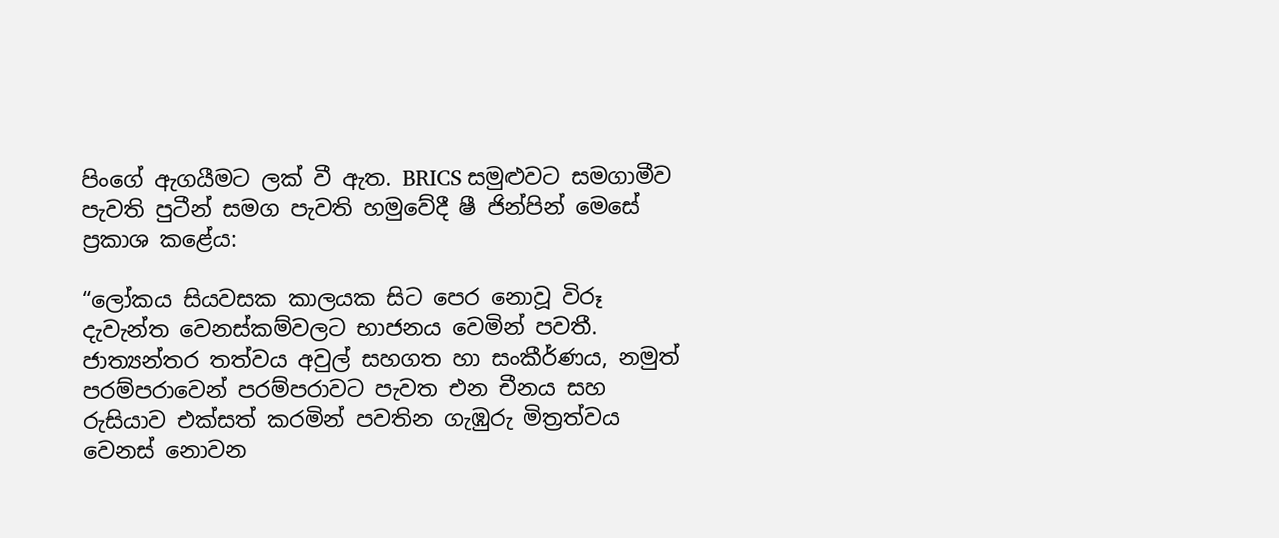පිංගේ ඇගයීමට ලක් වී ඇත. BRICS සමුළුවට සමගාමීව පැවති පුටීන් සමග පැවති හමුවේදී ෂී ජින්පින් මෙසේ ප්‍රකාශ කළේය:

“ලෝකය සියවසක කාලයක සිට පෙර නොවූ විරූ දැවැන්ත වෙනස්කම්වලට භාජනය වෙමින් පවතී. ජාත්‍යන්තර තත්වය අවුල් සහගත හා සංකීර්ණය, නමුත් පරම්පරාවෙන් පරම්පරාවට පැවත එන චීනය සහ රුසියාව එක්සත් කරමින් පවතින ගැඹුරු මිත්‍රත්වය වෙනස් නොවන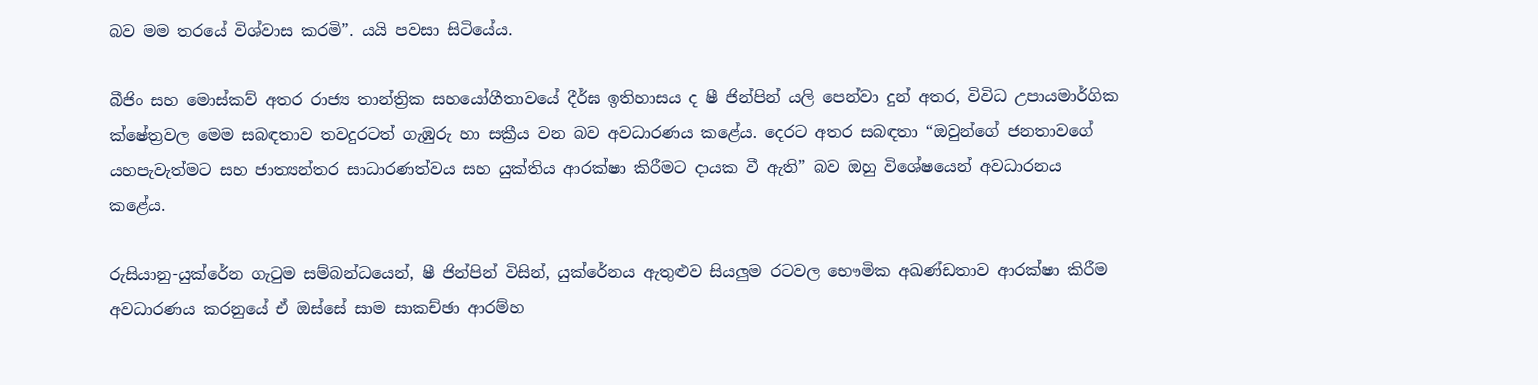බව මම තරයේ විශ්වාස කරමි”. යයි පවසා සිටියේය.

බීජිං සහ මොස්කව් අතර රාජ්‍ය තාන්ත්‍රික සහයෝගීතාවයේ දීර්ඝ ඉතිහාසය ද ෂී ජින්පින් යලි පෙන්වා දුන් අතර, විවිධ උපායමාර්ගික ක්ෂේත්‍රවල මෙම සබඳතාව තවදුරටත් ගැඹුරු හා සක්‍රීය වන බව අවධාරණය කළේය. දෙරට අතර සබඳතා “ඔවුන්ගේ ජනතාවගේ යහපැවැත්මට සහ ජාත්‍යන්තර සාධාරණත්වය සහ යුක්තිය ආරක්ෂා කිරීමට දායක වී ඇති” බව ඔහු විශේෂයෙන් අවධාරනය කළේය.

රුසියානු-යුක්රේන ගැටුම සම්බන්ධයෙන්, ෂී ජින්පින් විසින්, යුක්රේනය ඇතුළුව සියලුම රටවල භෞමික අඛණ්ඩතාව ආරක්ෂා කිරීම අවධාරණය කරනුයේ ඒ ඔස්සේ සාම සාකච්ඡා ආරම්හ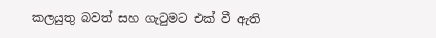කලයුතු බවත් සහ ගැටුමට එක් වී ඇති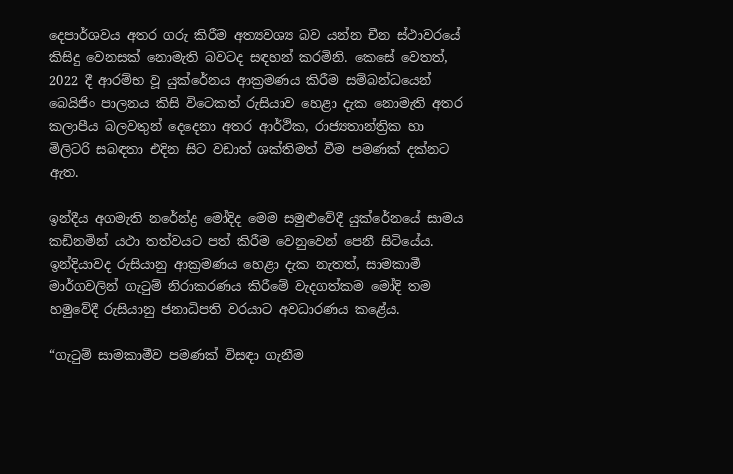දෙපාර්ශවය අතර ගරු කිරීම අත්‍යවශ්‍ය බව යන්න චීන ස්ථාවරයේ කිසිදු වෙනසක් නොමැති බවටද සඳහන් කරමිනි. කෙසේ වෙතත්, 2022 දී ආරම්භ වූ යුක්රේනය ආක්‍රමණය කිරීම සම්බන්ධයෙන් බෙයිජිං පාලනය කිසි විටෙකත් රුසියාව හෙළා දැක නොමැති අතර කලාපීය බලවතුන් දෙදෙනා අතර ආර්ථික, රාජ්‍යතාන්ත්‍රික හා මිලිටරි සබඳතා එදින සිට වඩාත් ශක්තිමත් වීම පමණක් දක්නට ඇත.

ඉන්දීය අගමැති නරේන්ද්‍ර මෝදිද මෙම සමුළුවේදී යුක්රේනයේ සාමය කඩිනමින් යථා තත්වයට පත් කිරීම වෙනුවෙන් පෙනී සිටියේය. ඉන්දියාවද රුසියානු ආක්‍රමණය හෙළා දැක නැතත්, සාමකාමී මාර්ගවලින් ගැටුම් නිරාකරණය කිරීමේ වැදගත්කම මෝදි තම හමුවේදී රුසියානු ජනාධිපති වරයාට අවධාරණය කළේය.

“ගැටුම් සාමකාමීව පමණක් විසඳා ගැනීම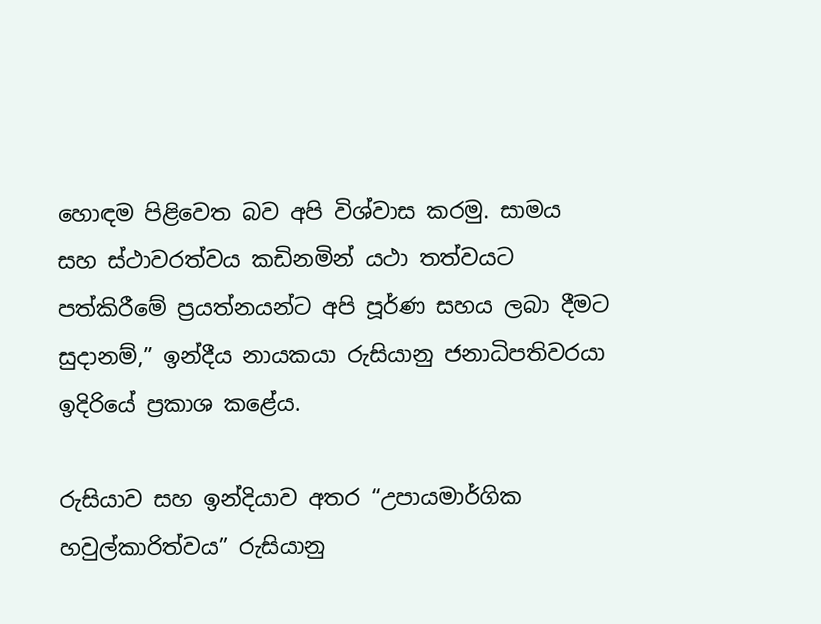හොඳම පිළිවෙත බව අපි විශ්වාස කරමු. සාමය සහ ස්ථාවරත්වය කඩිනමින් යථා තත්වයට පත්කිරීමේ ප්‍රයත්නයන්ට අපි පූර්ණ සහය ලබා දීමට සුදානම්,” ඉන්දීය නායකයා රුසියානු ජනාධිපතිවරයා ඉදිරියේ ප්‍රකාශ කළේය.

රුසියාව සහ ඉන්දියාව අතර “උපායමාර්ගික හවුල්කාරිත්වය” රුසියානු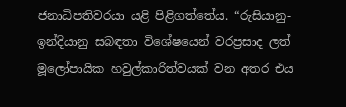ජනාධිපතිවරයා යළි පිළිගත්තේය. “රුසියානු-ඉන්දියානු සබඳතා විශේෂයෙන් වරප්‍රසාද ලත් මූලෝපායික හවුල්කාරිත්වයක් වන අතර එය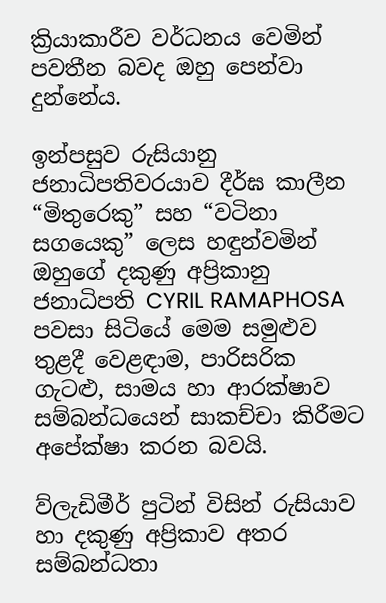ක්‍රියාකාරීව වර්ධනය වෙමින් පවතීන බවද ඔහු පෙන්වා දුන්නේය.

ඉන්පසුව රුසියානු ජනාධිපතිවරයාව දීර්ඝ කාලීන “මිතුරෙකු” සහ “වටිනා සගයෙකු” ලෙස හඳුන්වමින් ඔහුගේ දකුණු අප්‍රිකානු ජනාධිපති CYRIL RAMAPHOSA පවසා සිටියේ මෙම සමුළුව තුළදී වෙළඳාම, පාරිසරික ගැටළු, සාමය හා ආරක්ෂාව සම්බන්ධයෙන් සාකච්චා කිරීමට අපේක්ෂා කරන බවයි.

ව්ලැඩිමීර් පුටින් විසින් රුසියාව හා දකුණු අප්‍රිකාව අතර සම්බන්ධතා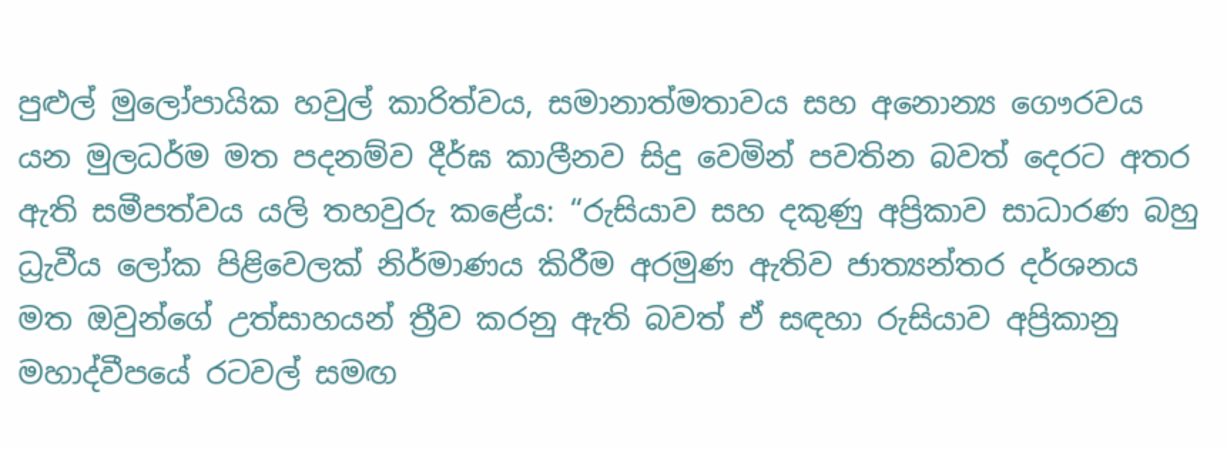පුළුල් මුලෝපායික හවුල් කාරිත්වය, සමානාත්මතාවය සහ අනොන්‍ය ගෞරවය යන මුලධර්ම මත පදනම්ව දීර්ඝ කාලීනව සිදු වෙමින් පවතින බවත් දෙරට අතර ඇති සමීපත්වය යලි තහවුරු කළේය: “රුසියාව සහ දකුණු අප්‍රිකාව සාධාරණ බහු ධ්‍රැවීය ලෝක පිළිවෙලක් නිර්මාණය කිරීම අරමුණ ඇතිව ජාත්‍යන්තර දර්ශනය මත ඔවුන්ගේ උත්සාහයන් ත්‍රීව කරනු ඇති බවත් ඒ සඳහා රුසියාව අප්‍රිකානු මහාද්වීපයේ රටවල් සමඟ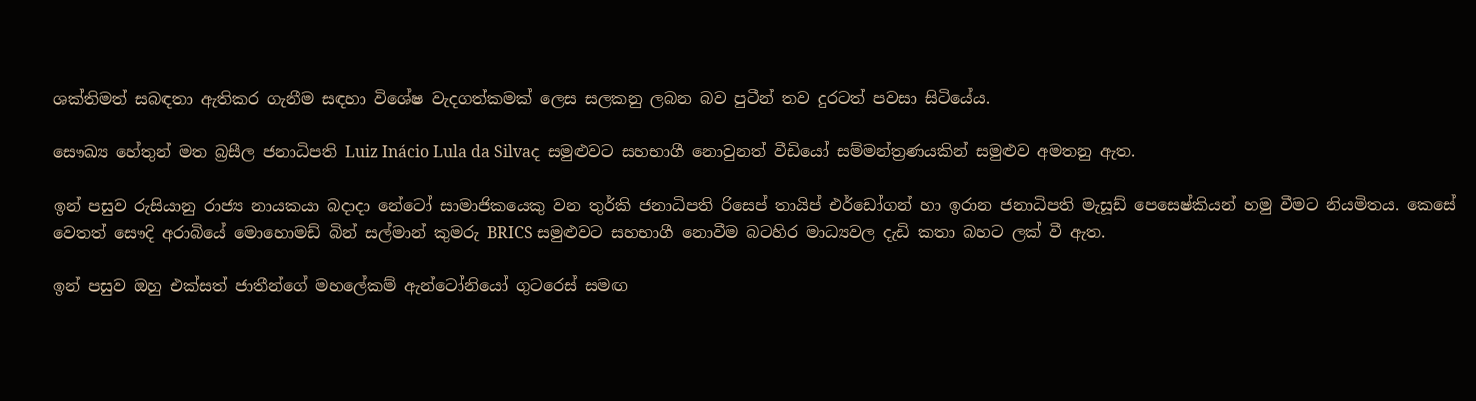ශක්තිමත් සබඳතා ඇතිකර ගැනීම සඳහා විශේෂ වැදගත්කමක් ලෙස සලකනු ලබන බව පුටීන් තව දුරටත් පවසා සිටියේය.

සෞඛ්‍ය හේතුන් මත බ්‍රසීල ජනාධිපති Luiz Inácio Lula da Silvaද සමුළුවට සහභාගී නොවුනත් වීඩියෝ සම්මන්ත්‍රණයකින් සමුළුව අමතනු ඇත.

ඉන් පසුව රුසියානු රාජ්‍ය නායකයා බදාදා නේටෝ සාමාජිකයෙකු වන තුර්කි ජනාධිපති රිසෙප් තායිප් එර්ඩෝගන් හා ඉරාන ජනාධිපති මැසූඩ් පෙසෙෂ්කියන් හමු වීමට නියමිතය. කෙසේ වෙතත් සෞදි අරාබියේ මොහොමඩ් බින් සල්මාන් කුමරු BRICS සමුළුවට සහභාගී නොවීම බටහිර මාධ්‍යවල දැඩි කතා බහට ලක් වී ඇත.

ඉන් පසුව ඔහු එක්සත් ජාතීන්ගේ මහලේකම් ඇන්ටෝනියෝ ගුටරෙස් සමඟ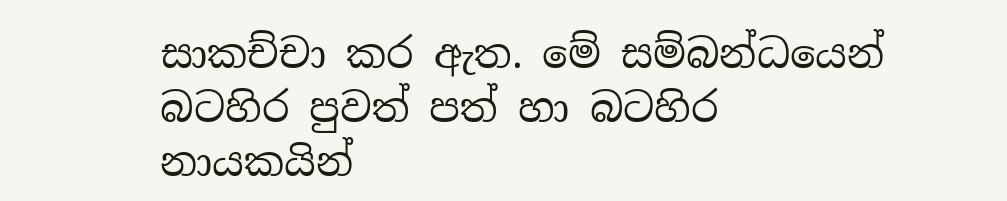සාකච්චා කර ඇත. මේ සම්බන්ධයෙන් බටහිර පුවත් පත් හා බටහිර නායකයින්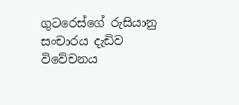ගුටරෙස්ගේ රුසියානු සංචාරය දැඩිව විවේචනය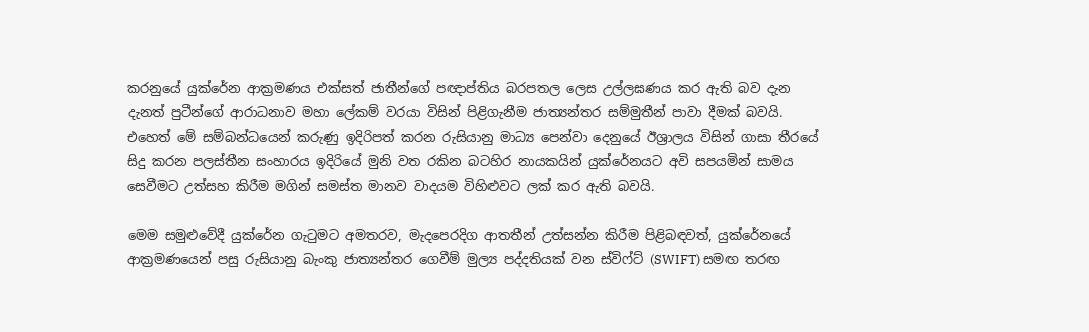කරනුයේ යුක්රේන ආක්‍රමණය එක්සත් ජාතීන්ගේ පඥාප්තිය බරපතල ලෙස උල්ලඝණය කර ඇති බව දැන දැනත් පුටීන්ගේ ආරාධනාව මහා ලේකම් වරයා විසින් පිළිගැනීම ජාත්‍යන්තර සම්මුතීන් පාවා දීමක් බවයි. එහෙත් මේ සම්බන්ධයෙන් කරුණු ඉදිරිපත් කරන රුසියානු මාධ්‍ය පෙන්වා දෙනුයේ ඊශ්‍රාලය විසින් ගාසා තීරයේ සිදු කරන පලස්තීන සංහාරය ඉදිරියේ මුනි වත රකින බටහිර නායකයින් යුක්රේනයට අවි සපයමින් සාමය සෙවීමට උත්සහ කිරීම මගින් සමස්ත මානව වාදයම විහිළුවට ලක් කර ඇති බවයි.

මෙම සමුළුවේදී යුක්රේන ගැටුමට අමතරව, මැදපෙරදිග ආතතීන් උත්සන්න කිරීම පිළිබඳවත්, යුක්රේනයේ ආක්‍රමණයෙන් පසු රුසියානු බැංකු ජාත්‍යන්තර ගෙවීම් මුල්‍ය පද්දතියක් වන ස්විෆ්ට් (SWIFT) සමඟ තරඟ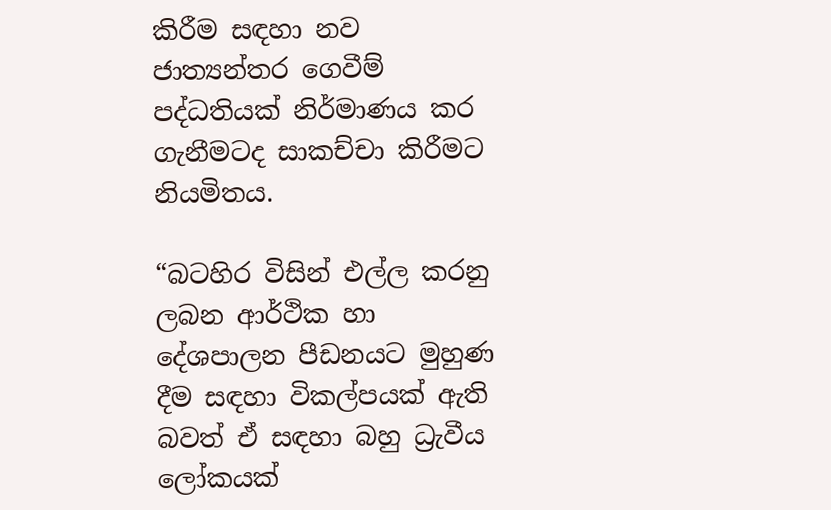කිරීම සඳහා නව ජාත්‍යන්තර ගෙවීම් පද්ධතියක් නිර්මාණය කර ගැනීමටද සාකච්චා කිරීමට නියමිතය.

“බටහිර විසින් එල්ල කරනු ලබන ආර්ථික හා දේශපාලන පීඩනයට මුහුණ දීම සඳහා විකල්පයක් ඇති බවත් ඒ සඳහා බහු ධ්‍රැවීය ලෝකයක්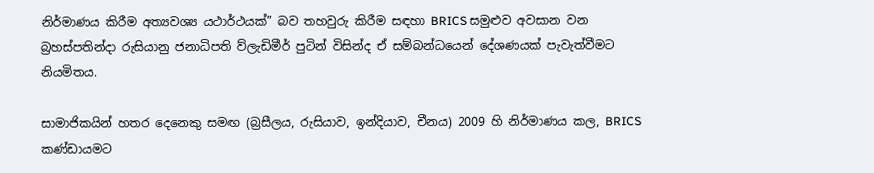නිර්මාණය කිරීම අත්‍යවශ්‍ය යථාර්ථයක්” බව තහවුරු කිරීම සඳහා BRICS සමුළුව අවසාන වන බ්‍රහස්පතින්දා රුසියානු ජනාධිපති ව්ලැඩිමීර් පුටින් විසින්ද ඒ සම්බන්ධයෙන් දේශණයක් පැවැත්වීමට නියමිතය.

සාමාජිකයින් හතර දෙනෙකු සමඟ (බ්‍රසීලය, රුසියාව, ඉන්දියාව, චීනය) 2009 හි නිර්මාණය කල, BRICS කණ්ඩායමට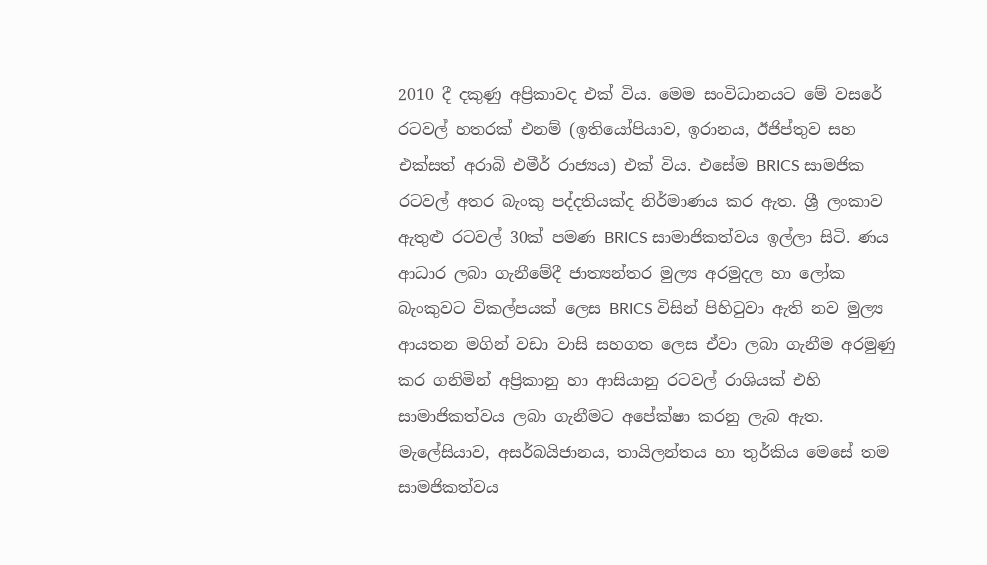2010 දී දකුණු අප්‍රිකාවද එක් විය. මෙම සංවිධානයට මේ වසරේ රටවල් හතරක් එනම් (ඉතියෝපියාව, ඉරානය, ඊජිප්තුව සහ එක්සත් අරාබි එමීර් රාජ්‍යය) එක් විය. එසේම BRICS සාමජික රටවල් අතර බැංකු පද්දතියක්ද නිර්මාණය කර ඇත. ශ්‍රී ලංකාව ඇතුළු රටවල් 30ක් පමණ BRICS සාමාජිකත්වය ඉල්ලා සිටි. ණය ආධාර ලබා ගැනීමේදී ජාත්‍යන්තර මුල්‍ය අරමුදල හා ලෝක බැංකුවට විකල්පයක් ලෙස BRICS විසින් පිහිටුවා ඇති නව මුල්‍ය ආයතන මගින් වඩා වාසි සහගත ලෙස ඒවා ලබා ගැනීම අරමුණු කර ගනිමින් අප්‍රිකානු හා ආසියානු රටවල් රාශියක් එහි සාමාජිකත්වය ලබා ගැනීමට අපේක්ෂා කරනු ලැබ ඇත. මැලේසියාව, අසර්බයිජානය, තායිලන්තය හා තුර්කිය මෙසේ තම සාමජිකත්වය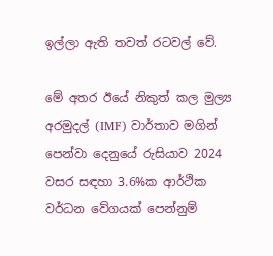ඉල්ලා ඇති තවත් රටවල් වේ.

මේ අතර ඊයේ නිකුත් කල මුල්‍ය අරමුදල් (IMF) වාර්තාව මගින් පෙන්වා දෙනුයේ රුසියාව 2024 වසර සඳහා 3.6%ක ආර්ථික වර්ධන වේගයක් පෙන්නුම්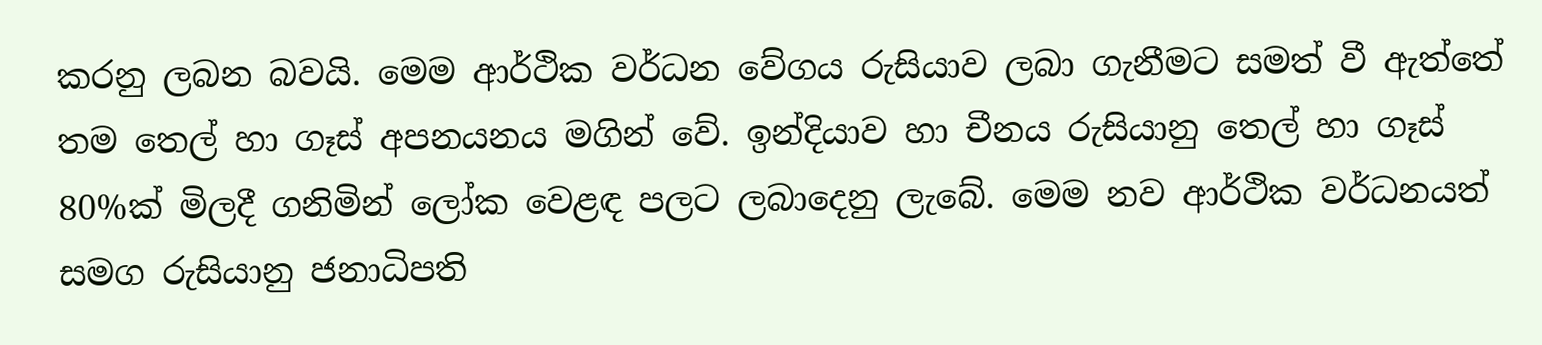කරනු ලබන බවයි. මෙම ආර්ථික වර්ධන වේගය රුසියාව ලබා ගැනීමට සමත් වී ඇත්තේ තම තෙල් හා ගෑස් අපනයනය මගින් වේ. ඉන්දියාව හා චීනය රුසියානු තෙල් හා ගෑස් 80%ක් මිලදී ගනිමින් ලෝක වෙළඳ පලට ලබාදෙනු ලැබේ. මෙම නව ආර්ථික වර්ධනයත් සමග රුසියානු ජනාධිපති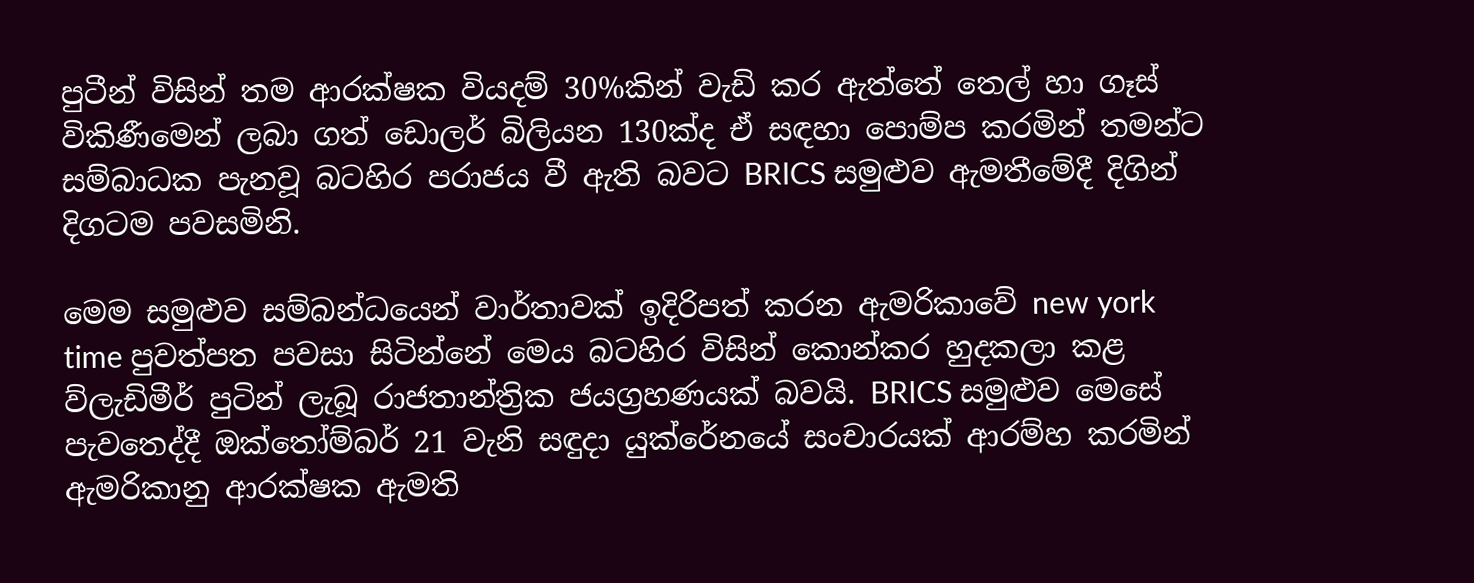පුටීන් විසින් තම ආරක්ෂක වියදම් 30%කින් වැඩි කර ඇත්තේ තෙල් හා ගෑස්‌ විකිණීමෙන් ලබා ගත් ඩොලර් බිලියන 130ක්ද ඒ සඳහා පොම්ප කරමින් තමන්ට සම්බාධක පැනවූ බටහිර පරාජය වී ඇති බවට BRICS සමුළුව ඇමතීමේදී දිගින් දිගටම පවසමිනි.

මෙම සමුළුව සම්බන්ධයෙන් වාර්තාවක් ඉදිරිපත් කරන ඇමරිකාවේ new york time පුවත්පත පවසා සිටින්නේ මෙය බටහිර විසින් කොන්කර හුදකලා කළ ව්ලැඩිමීර් පුටින් ලැබූ රාජතාන්ත්‍රික ජයග්‍රහණයක් බවයි. BRICS සමුළුව මෙසේ පැවතෙද්දී ඔක්තෝම්බර් 21 වැනි සඳුදා යුක්රේනයේ සංචාරයක් ආරම්හ කරමින් ඇමරිකානු ආරක්ෂක ඇමති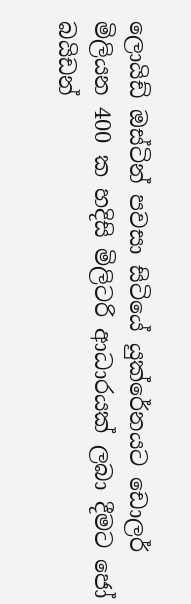ලොයිඩ් ඔස්ටින් පවසා සිටියේ යුක්රේනයට ඩොලර් මිලියන 400 ක හදිසි මිලිටරි ආධාරයක් ලබා දීමට ජෝ බයිඩන්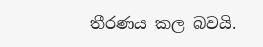තීරණය කල බවයි.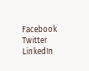Facebook
Twitter
LinkedIn